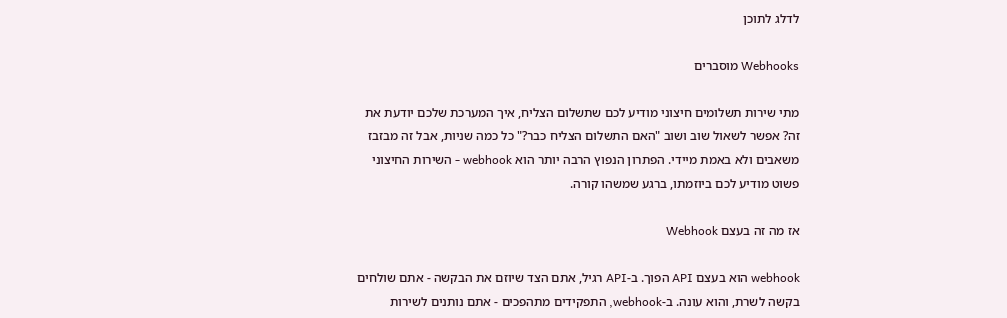לדלג לתוכן

Webhooks מוסברים

מתי שירות תשלומים חיצוני מודיע לכם שתשלום הצליח, איך המערכת שלכם יודעת את זה? אפשר לשאול שוב ושוב "האם התשלום הצליח כבר?" כל כמה שניות, אבל זה מבזבז משאבים ולא באמת מיידי. הפתרון הנפוץ הרבה יותר הוא webhook - השירות החיצוני פשוט מודיע לכם ביוזמתו, ברגע שמשהו קורה.

אז מה זה בעצם Webhook

webhook הוא בעצם API הפוך. ב-API רגיל, אתם הצד שיוזם את הבקשה - אתם שולחים בקשה לשרת, והוא עונה. ב-webhook, התפקידים מתהפכים - אתם נותנים לשירות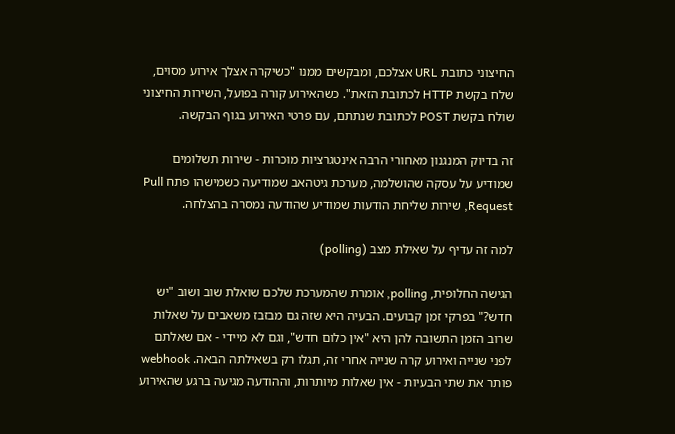החיצוני כתובת URL אצלכם, ומבקשים ממנו "כשיקרה אצלך אירוע מסוים, שלח בקשת HTTP לכתובת הזאת". כשהאירוע קורה בפועל, השירות החיצוני שולח בקשת POST לכתובת שנתתם, עם פרטי האירוע בגוף הבקשה.

זה בדיוק המנגנון מאחורי הרבה אינטגרציות מוכרות - שירות תשלומים שמודיע על עסקה שהושלמה, מערכת גיטהאב שמודיעה כשמישהו פתח Pull Request, שירות שליחת הודעות שמודיע שהודעה נמסרה בהצלחה.

למה זה עדיף על שאילת מצב (polling)

הגישה החלופית, polling, אומרת שהמערכת שלכם שואלת שוב ושוב "יש חדש?" בפרקי זמן קבועים. הבעיה היא שזה גם מבזבז משאבים על שאלות שרוב הזמן התשובה להן היא "אין כלום חדש", וגם לא מיידי - אם שאלתם לפני שנייה ואירוע קרה שנייה אחרי זה, תגלו רק בשאילתה הבאה. webhook פותר את שתי הבעיות - אין שאלות מיותרות, וההודעה מגיעה ברגע שהאירוע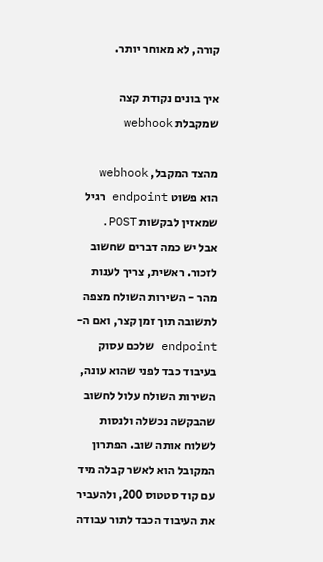קורה, לא מאוחר יותר.

איך בונים נקודת קצה שמקבלת webhook

מהצד המקבל, webhook הוא פשוט endpoint רגיל שמאזין לבקשות POST. אבל יש כמה דברים שחשוב לזכור. ראשית, צריך לענות מהר - השירות השולח מצפה לתשובה תוך זמן קצר, ואם ה-endpoint שלכם עסוק בעיבוד כבד לפני שהוא עונה, השירות השולח עלול לחשוב שהבקשה נכשלה ולנסות לשלוח אותה שוב. הפתרון המקובל הוא לאשר קבלה מיד עם קוד סטטוס 200, ולהעביר את העיבוד הכבד לתור עבודה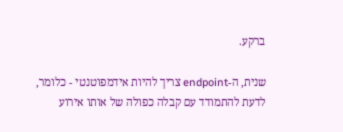ברקע.

שנית, ה-endpoint צריך להיות אידמפוטנטי - כלומר, לדעת להתמודד עם קבלה כפולה של אותו אירוע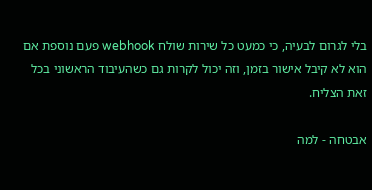בלי לגרום לבעיה, כי כמעט כל שירות שולח webhook פעם נוספת אם הוא לא קיבל אישור בזמן, וזה יכול לקרות גם כשהעיבוד הראשוני בכל זאת הצליח.

אבטחה - למה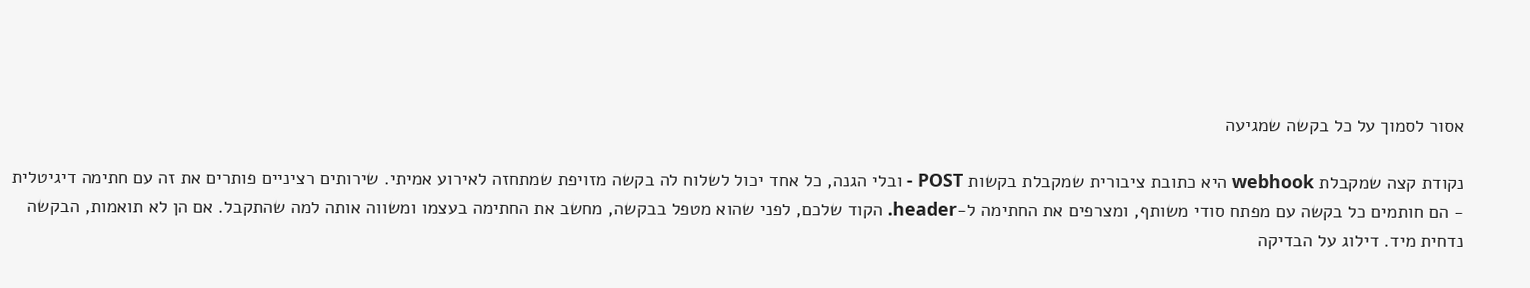אסור לסמוך על כל בקשה שמגיעה

נקודת קצה שמקבלת webhook היא כתובת ציבורית שמקבלת בקשות POST - ובלי הגנה, כל אחד יכול לשלוח לה בקשה מזויפת שמתחזה לאירוע אמיתי. שירותים רציניים פותרים את זה עם חתימה דיגיטלית - הם חותמים כל בקשה עם מפתח סודי משותף, ומצרפים את החתימה ל-header. הקוד שלכם, לפני שהוא מטפל בבקשה, מחשב את החתימה בעצמו ומשווה אותה למה שהתקבל. אם הן לא תואמות, הבקשה נדחית מיד. דילוג על הבדיקה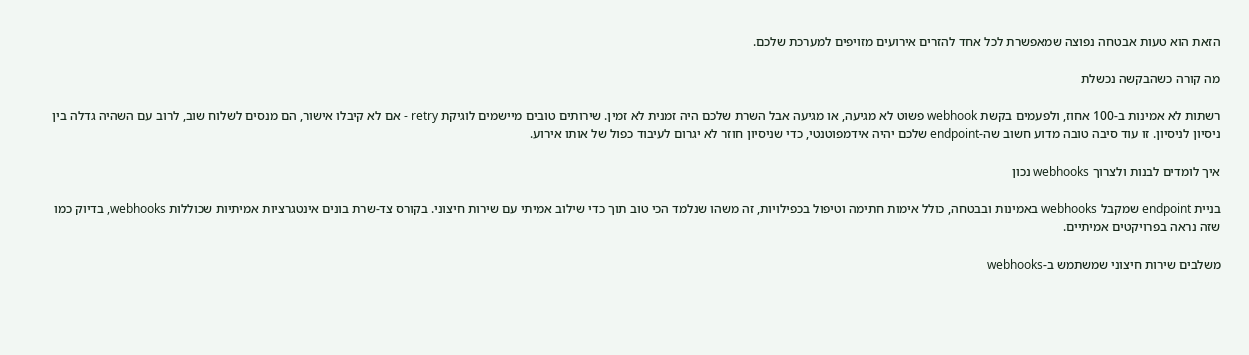הזאת הוא טעות אבטחה נפוצה שמאפשרת לכל אחד להזרים אירועים מזויפים למערכת שלכם.

מה קורה כשהבקשה נכשלת

רשתות לא אמינות ב-100 אחוז, ולפעמים בקשת webhook פשוט לא מגיעה, או מגיעה אבל השרת שלכם היה זמנית לא זמין. שירותים טובים מיישמים לוגיקת retry - אם לא קיבלו אישור, הם מנסים לשלוח שוב, לרוב עם השהיה גדלה בין ניסיון לניסיון. זו עוד סיבה טובה מדוע חשוב שה-endpoint שלכם יהיה אידמפוטנטי, כדי שניסיון חוזר לא יגרום לעיבוד כפול של אותו אירוע.

איך לומדים לבנות ולצרוך webhooks נכון

בניית endpoint שמקבל webhooks באמינות ובבטחה, כולל אימות חתימה וטיפול בכפילויות, זה משהו שנלמד הכי טוב תוך כדי שילוב אמיתי עם שירות חיצוני. בקורס צד-שרת בונים אינטגרציות אמיתיות שכוללות webhooks, בדיוק כמו שזה נראה בפרויקטים אמיתיים.

משלבים שירות חיצוני שמשתמש ב-webhooks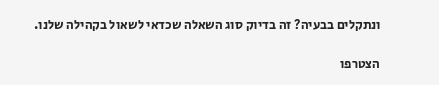ונתקלים בבעיה? זה בדיוק סוג השאלה שכדאי לשאול בקהילה שלנו.

הצטרפו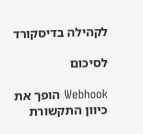לקהילה בדיסקורד

לסיכום

Webhook הופך את כיוון התקשורת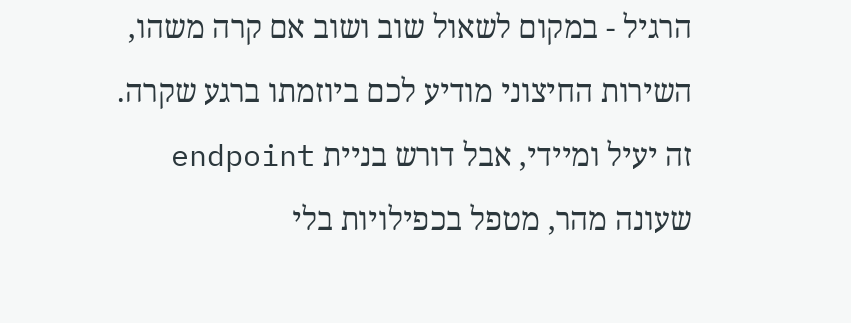הרגיל - במקום לשאול שוב ושוב אם קרה משהו, השירות החיצוני מודיע לכם ביוזמתו ברגע שקרה. זה יעיל ומיידי, אבל דורש בניית endpoint שעונה מהר, מטפל בכפילויות בלי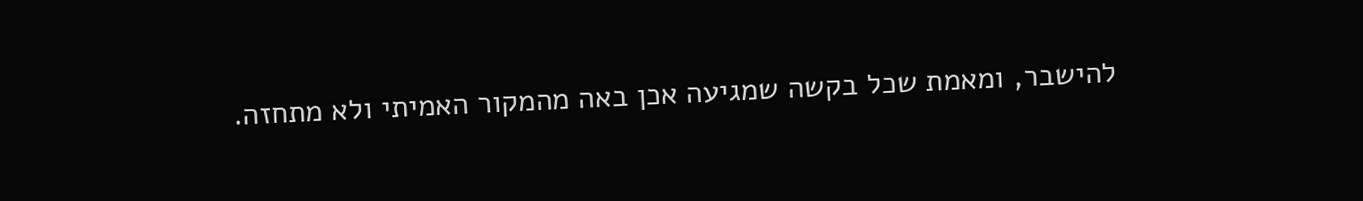להישבר, ומאמת שכל בקשה שמגיעה אכן באה מהמקור האמיתי ולא מתחזה.